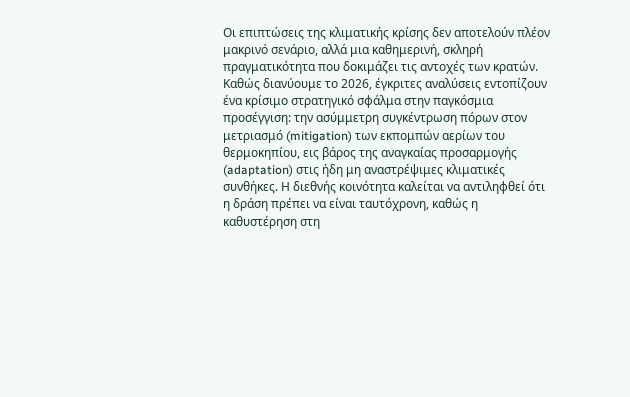Οι επιπτώσεις της κλιματικής κρίσης δεν αποτελούν πλέον μακρινό σενάριο, αλλά μια καθημερινή, σκληρή πραγματικότητα που δοκιμάζει τις αντοχές των κρατών. Καθώς διανύουμε το 2026, έγκριτες αναλύσεις εντοπίζουν ένα κρίσιμο στρατηγικό σφάλμα στην παγκόσμια προσέγγιση: την ασύμμετρη συγκέντρωση πόρων στον μετριασμό (mitigation) των εκπομπών αερίων του θερμοκηπίου, εις βάρος της αναγκαίας προσαρμογής (adaptation) στις ήδη μη αναστρέψιμες κλιματικές συνθήκες. Η διεθνής κοινότητα καλείται να αντιληφθεί ότι η δράση πρέπει να είναι ταυτόχρονη, καθώς η καθυστέρηση στη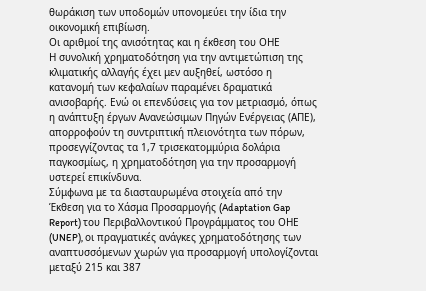θωράκιση των υποδομών υπονομεύει την ίδια την οικονομική επιβίωση.
Οι αριθμοί της ανισότητας και η έκθεση του ΟΗΕ
Η συνολική χρηματοδότηση για την αντιμετώπιση της κλιματικής αλλαγής έχει μεν αυξηθεί, ωστόσο η κατανομή των κεφαλαίων παραμένει δραματικά ανισοβαρής. Ενώ οι επενδύσεις για τον μετριασμό, όπως η ανάπτυξη έργων Ανανεώσιμων Πηγών Ενέργειας (ΑΠΕ), απορροφούν τη συντριπτική πλειονότητα των πόρων, προσεγγίζοντας τα 1,7 τρισεκατομμύρια δολάρια παγκοσμίως, η χρηματοδότηση για την προσαρμογή υστερεί επικίνδυνα.
Σύμφωνα με τα διασταυρωμένα στοιχεία από την Έκθεση για το Χάσμα Προσαρμογής (Adaptation Gap Report) του Περιβαλλοντικού Προγράμματος του ΟΗΕ (UNEP), οι πραγματικές ανάγκες χρηματοδότησης των αναπτυσσόμενων χωρών για προσαρμογή υπολογίζονται μεταξύ 215 και 387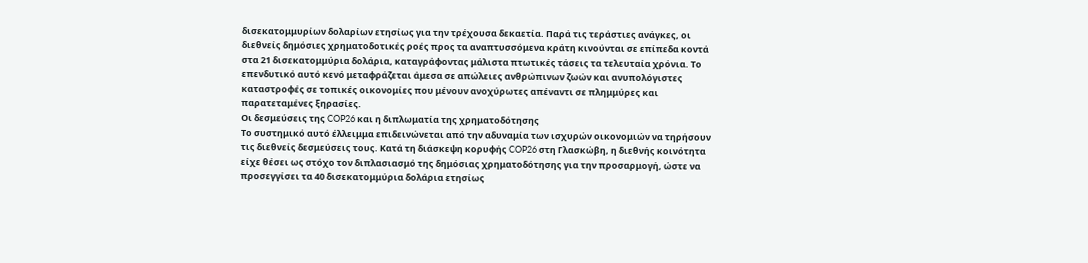δισεκατομμυρίων δολαρίων ετησίως για την τρέχουσα δεκαετία. Παρά τις τεράστιες ανάγκες, οι διεθνείς δημόσιες χρηματοδοτικές ροές προς τα αναπτυσσόμενα κράτη κινούνται σε επίπεδα κοντά στα 21 δισεκατομμύρια δολάρια, καταγράφοντας μάλιστα πτωτικές τάσεις τα τελευταία χρόνια. Το επενδυτικό αυτό κενό μεταφράζεται άμεσα σε απώλειες ανθρώπινων ζωών και ανυπολόγιστες καταστροφές σε τοπικές οικονομίες που μένουν ανοχύρωτες απέναντι σε πλημμύρες και παρατεταμένες ξηρασίες.
Οι δεσμεύσεις της COP26 και η διπλωματία της χρηματοδότησης
Το συστημικό αυτό έλλειμμα επιδεινώνεται από την αδυναμία των ισχυρών οικονομιών να τηρήσουν τις διεθνείς δεσμεύσεις τους. Κατά τη διάσκεψη κορυφής COP26 στη Γλασκώβη, η διεθνής κοινότητα είχε θέσει ως στόχο τον διπλασιασμό της δημόσιας χρηματοδότησης για την προσαρμογή, ώστε να προσεγγίσει τα 40 δισεκατομμύρια δολάρια ετησίως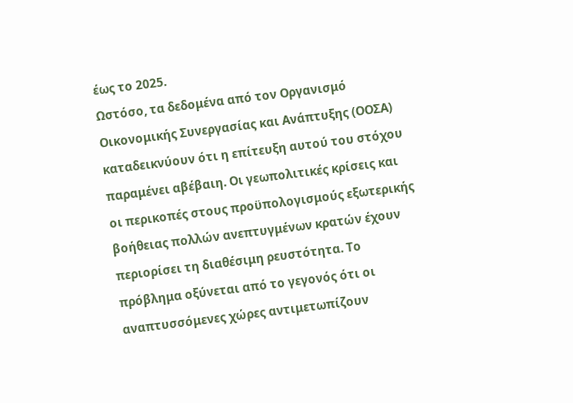έως το 2025.
Ωστόσο, τα δεδομένα από τον Οργανισμό Οικονομικής Συνεργασίας και Ανάπτυξης (ΟΟΣΑ) καταδεικνύουν ότι η επίτευξη αυτού του στόχου παραμένει αβέβαιη. Οι γεωπολιτικές κρίσεις και οι περικοπές στους προϋπολογισμούς εξωτερικής βοήθειας πολλών ανεπτυγμένων κρατών έχουν περιορίσει τη διαθέσιμη ρευστότητα. Το πρόβλημα οξύνεται από το γεγονός ότι οι αναπτυσσόμενες χώρες αντιμετωπίζουν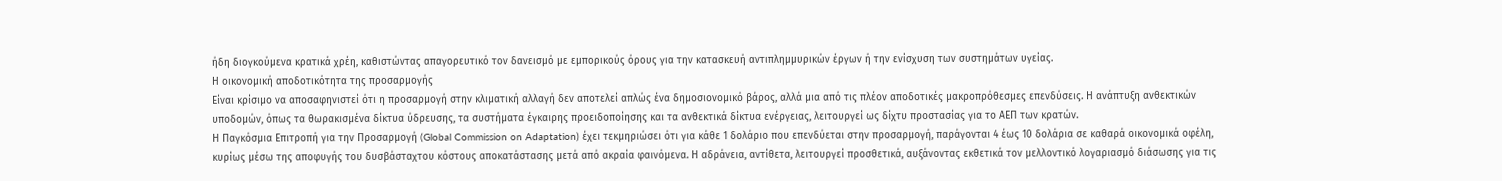ήδη διογκούμενα κρατικά χρέη, καθιστώντας απαγορευτικό τον δανεισμό με εμπορικούς όρους για την κατασκευή αντιπλημμυρικών έργων ή την ενίσχυση των συστημάτων υγείας.
Η οικονομική αποδοτικότητα της προσαρμογής
Είναι κρίσιμο να αποσαφηνιστεί ότι η προσαρμογή στην κλιματική αλλαγή δεν αποτελεί απλώς ένα δημοσιονομικό βάρος, αλλά μια από τις πλέον αποδοτικές μακροπρόθεσμες επενδύσεις. Η ανάπτυξη ανθεκτικών υποδομών, όπως τα θωρακισμένα δίκτυα ύδρευσης, τα συστήματα έγκαιρης προειδοποίησης και τα ανθεκτικά δίκτυα ενέργειας, λειτουργεί ως δίχτυ προστασίας για το ΑΕΠ των κρατών.
Η Παγκόσμια Επιτροπή για την Προσαρμογή (Global Commission on Adaptation) έχει τεκμηριώσει ότι για κάθε 1 δολάριο που επενδύεται στην προσαρμογή, παράγονται 4 έως 10 δολάρια σε καθαρά οικονομικά οφέλη, κυρίως μέσω της αποφυγής του δυσβάσταχτου κόστους αποκατάστασης μετά από ακραία φαινόμενα. Η αδράνεια, αντίθετα, λειτουργεί προσθετικά, αυξάνοντας εκθετικά τον μελλοντικό λογαριασμό διάσωσης για τις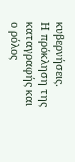κυβερνήσεις.
Η πρόκληση της καταγραφής και ο ρόλος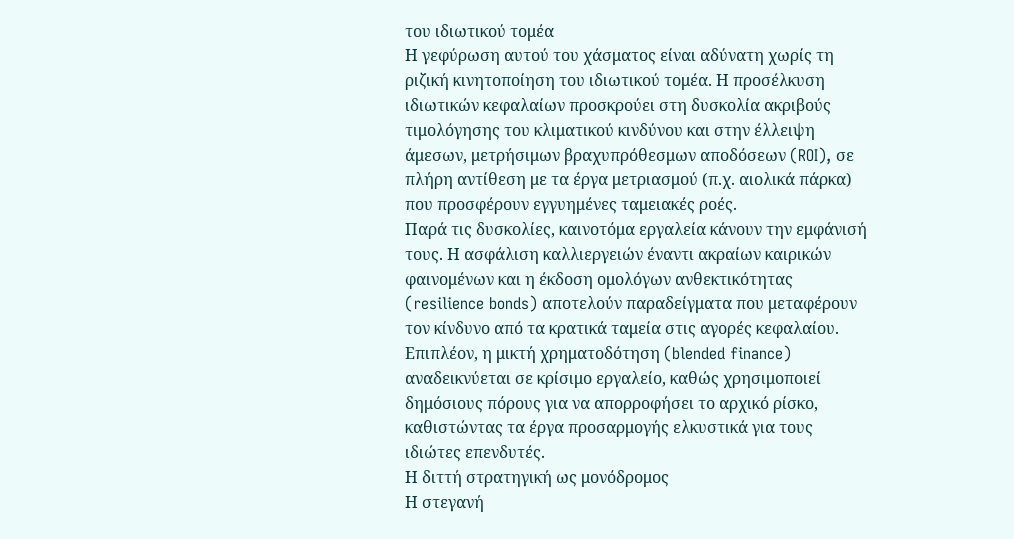του ιδιωτικού τομέα
Η γεφύρωση αυτού του χάσματος είναι αδύνατη χωρίς τη ριζική κινητοποίηση του ιδιωτικού τομέα. Η προσέλκυση ιδιωτικών κεφαλαίων προσκρούει στη δυσκολία ακριβούς τιμολόγησης του κλιματικού κινδύνου και στην έλλειψη άμεσων, μετρήσιμων βραχυπρόθεσμων αποδόσεων (ROI), σε πλήρη αντίθεση με τα έργα μετριασμού (π.χ. αιολικά πάρκα) που προσφέρουν εγγυημένες ταμειακές ροές.
Παρά τις δυσκολίες, καινοτόμα εργαλεία κάνουν την εμφάνισή τους. Η ασφάλιση καλλιεργειών έναντι ακραίων καιρικών φαινομένων και η έκδοση ομολόγων ανθεκτικότητας (resilience bonds) αποτελούν παραδείγματα που μεταφέρουν τον κίνδυνο από τα κρατικά ταμεία στις αγορές κεφαλαίου. Επιπλέον, η μικτή χρηματοδότηση (blended finance) αναδεικνύεται σε κρίσιμο εργαλείο, καθώς χρησιμοποιεί δημόσιους πόρους για να απορροφήσει το αρχικό ρίσκο, καθιστώντας τα έργα προσαρμογής ελκυστικά για τους ιδιώτες επενδυτές.
Η διττή στρατηγική ως μονόδρομος
Η στεγανή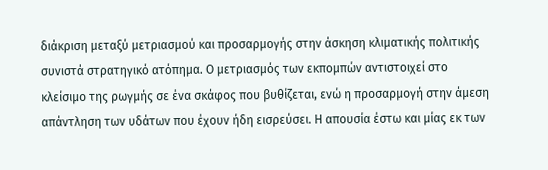διάκριση μεταξύ μετριασμού και προσαρμογής στην άσκηση κλιματικής πολιτικής συνιστά στρατηγικό ατόπημα. Ο μετριασμός των εκπομπών αντιστοιχεί στο κλείσιμο της ρωγμής σε ένα σκάφος που βυθίζεται, ενώ η προσαρμογή στην άμεση απάντληση των υδάτων που έχουν ήδη εισρεύσει. Η απουσία έστω και μίας εκ των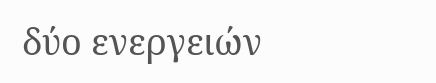δύο ενεργειών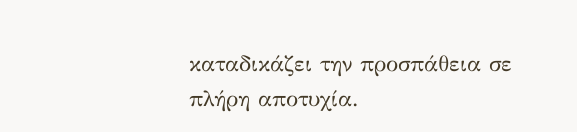καταδικάζει την προσπάθεια σε πλήρη αποτυχία.